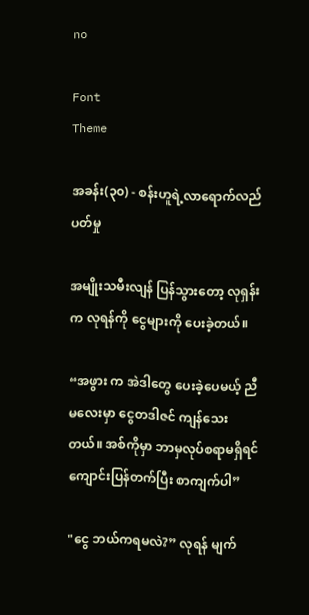no

Font
Theme

အခန်း(၃၀) - စန်းဟူရဲ့လာရောက်လည်ပတ်မှု

အမျိုးသမီးလျန် ပြန်သွားတော့ လုရှန်း က လုရန်ကို ငွေများကို ပေးခဲ့တယ်။

“အဖွား က အဲဒါတွေ ပေးခဲ့ပေမယ့် ညီမလေးမှာ ငွေတဒါဇင် ကျန်သေးတယ်။ အစ်ကိုမှာ ဘာမှလုပ်စရာမရှိရင် ကျောင်းပြန်တက်ပြီး စာကျက်ပါ”

"ငွေ ဘယ်ကရမလဲ?” လုရန် မျက်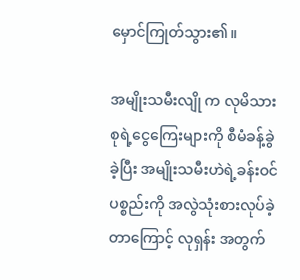မှောင်ကြုတ်သွား၏။

အမျိုးသမီးလျို က လုမိသားစုရဲ့ငွေကြေးများကို စီမံခန့်ခွဲခဲ့ပြီး အမျိုးသမီးဟဲရဲ့ခန်းဝင်ပစ္စည်းကို အလွဲသုံးစားလုပ်ခဲ့တာကြောင့် လုရှန်း အတွက်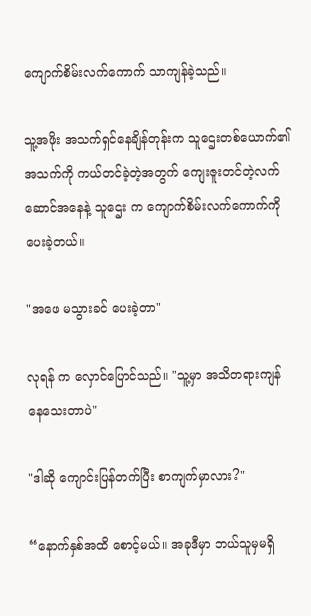ကျောက်စိမ်းလက်ကောက် သာကျန်ခဲ့သည်။

သူ့အဖိုး အသက်ရှင်နေချိန်တုန်းက သူဌေးတစ်ယောက်၏အသက်ကို ကယ်တင်ခဲ့တဲ့အတွက် ကျေးဇူးတင်တဲ့လက်ဆောင်အနေနဲ့ သူဌေး က ကျောက်စိမ်းလက်ကောက်ကို ပေးခဲ့တယ်။

"အဖေ မသွားခင် ပေးခဲ့တာ"

လုရန် က လှောင်ပြောင်သည်။ "သူ့မှာ အသိတရားကျန်နေသေးတာပဲ"

"ဒါဆို ကျောင်းပြန်တက်ပြီး စာကျက်မှာလား?"

“နောက်နှစ်အထိ စောင့်မယ်။ အခုဒီမှာ ဘယ်သူမှမရှိ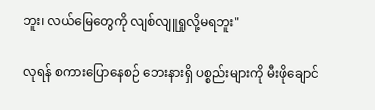ဘူး၊ လယ်မြေတွေကို လျစ်လျူရှုလို့မရဘူး"

လုရန် စကားပြောနေစဉ် ဘေးနားရှိ ပစ္စည်းများကို မီးဖိုချောင်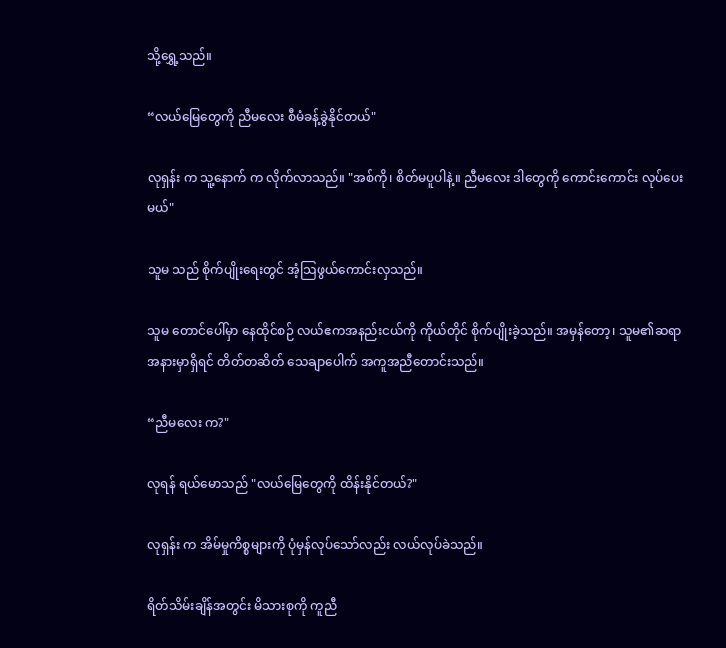သို့ရွှေ့သည်။

“လယ်မြေတွေကို ညီမလေး စီမံခန့်ခွဲနိုင်တယ်"

လုရှန်း က သူ့နောက် က လိုက်လာသည်။ "အစ်ကို၊ စိတ်မပူပါနဲ့။ ညီမလေး ဒါတွေကို ကောင်းကောင်း လုပ်ပေးမယ်"

သူမ သည် စိုက်ပျိုးရေးတွင် အံ့သြဖွယ်ကောင်းလှသည်။

သူမ တောင်ပေါ်မှာ နေထိုင်စဉ် လယ်ဧကအနည်းငယ်ကို ကိုယ်တိုင် စိုက်ပျိုးခဲ့သည်။ အမှန်တော့၊ သူမ၏ဆရာ အနားမှာရှိရင် တိတ်တဆိတ် သေချာပေါက် အကူအညီ‌တောင်းသည်။

“ညီမလေး က?"

လုရန် ရယ်မောသည် "လယ်မြေတွေကို ထိန်းနိုင်တယ်?"

လုရှန်း က အိမ်မှုကိစ္စများကို ပုံမှန်လုပ်သော်လည်း လယ်လုပ်ခဲသည်။

ရိတ်သိမ်းချိန်အတွင်း မိသားစုကို ကူညီ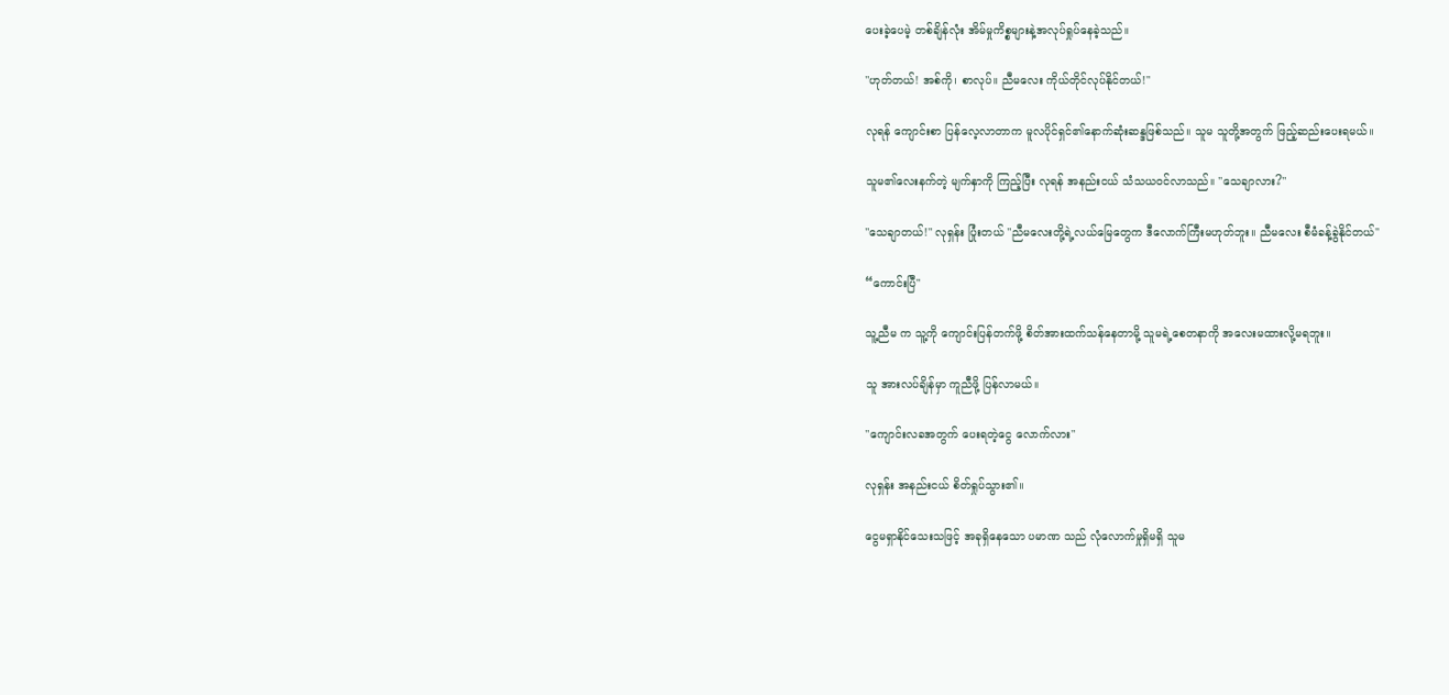ပေးခဲ့ပေမဲ့ တစ်ချိန်လုံး အိမ်မှုကိစ္စများနဲ့အလုပ်ရှုပ်နေခဲ့သည်။

"ဟုတ်တယ်! အစ်ကို၊ စာလုပ်။ ညီမလေး ကိုယ်တိုင်လုပ်နိုင်တယ်!"

လုရန် ကျောင်းစာ ပြန်လေ့လာတာက မူလပိုင်ရှင်၏နောက်ဆုံးဆန္ဒဖြစ်သည်။ သူမ သူတို့အတွက် ဖြည့်ဆည်းပေးရမယ်။

သူမ၏လေးနက်တဲ့ မျက်နှာကို ကြည့်ပြီး လုရန် အနည်းငယ် သံသယဝင်လာသည်။ "သေချာလား?"

"သေချာတယ်!" လုရှန်း ပြုံးတယ် "ညီမလေးတို့ရဲ့လယ်မြေတွေက ဒီလောက်ကြီးမဟုတ်ဘူး။ ညီမလေး စီမံခန့်ခွဲနိုင်တယ်"

“ကောင်းပြီ"

သူ့ညီမ က သူ့ကို ကျောင်းပြန်တက်ဖို့ စိတ်အားထက်သန်နေတာမို့ သူမရဲ့စေတနာကို အလေးမထားလို့မရဘူး။

သူ အားလပ်ချိန်မှာ ကူညီဖို့ ပြန်လာမယ်။

"ကျောင်းလခအတွက် ပေးရတဲ့ငွေ လောက်လား"

လုရှန်း အနည်းငယ် စိတ်ရှုပ်သွား၏။

ငွေမရှာနိုင်သေးသဖြင့် အခုရှိနေသော ပမာဏ သည် လုံလောက်မှုရှိမရှိ သူမ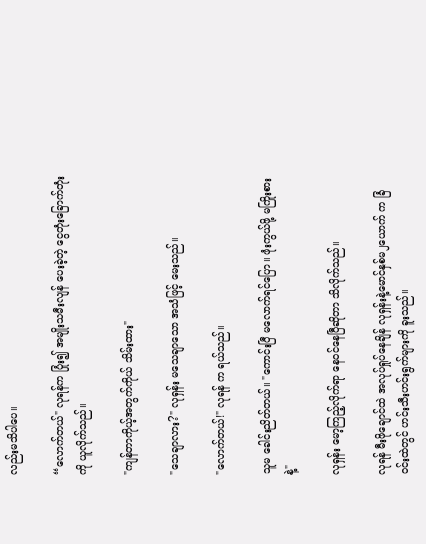လည်းမသိပါပေ။

“လောက်တယ်" လုရန်က ပြုံး၍ အမျိုးသမီးလျန် ပေးခဲ့တဲ့ ငွေတုံးခြောက်တုံးကို ယူလိုက်သည်။

"ကျန်တာကိုယ့်အတွက်ကိုယ် သိမ်းထား"

"သေချာလား?" လုရှန်း မသေချာသော အသံဖြင့် မေးသည်။

"လောက်တယ်!" လုရန် က ရယ်သည်။

သူမ ခေါင်းညိတ်တယ်။ "ကောင်းပြီ မလောက်ရင်ပြော။ ဖုံးကွယ်ဖို့ မကြိုးစားနဲ့"

လုရှန်း မော့ကြည့်လိုက်ရာ နေဝင်နေပြီဆိုတာ သိလိုက်သည်။

လုရန် မီးဖိုချောင်ထဲ အလုပ်ရှုပ်နေချိန် လုရှန်းနဲ့မောင်နှစ်မ၂ယောက် က ခြံဝင်းထဲတွင် ဟင်းသီးဟင်းရွက်များကို ခူးသည်။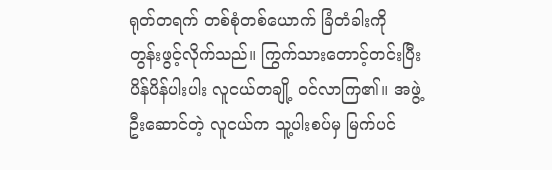ရုတ်တရက် တစ်စုံတစ်ယောက် ခြံတံခါးကို တွန်းဖွင့်လိုက်သည်။ ကြွက်သားတောင့်တင်းပြီး ပိန်ပိန်ပါးပါး လူငယ်တချို့ ဝင်လာကြ၏။ အဖွဲ့ဦးဆောင်တဲ့ လူငယ်က သူ့ပါးစပ်မှ မြက်ပင်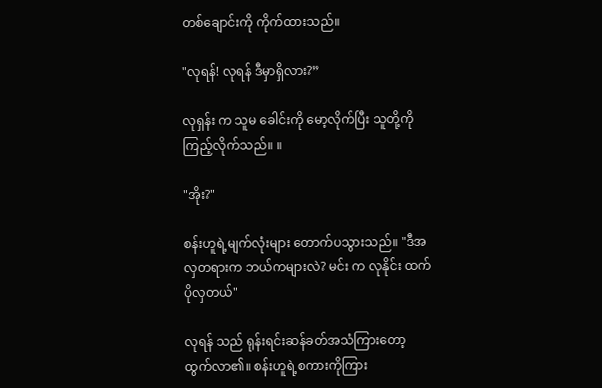တစ်ချောင်းကို ကိုက်ထားသည်။

"လုရန်! လုရန် ဒီမှာရှိလား?”

လုရှန်း က သူမ ခေါင်းကို မော့လိုက်ပြီး သူတို့ကို ကြည့်လိုက်သည်။ ။

"အိုး?"

စန်းဟူရဲ့မျက်လုံးများ တောက်ပသွားသည်။ "ဒီအလှတရားက ဘယ်ကများလဲ? မင်း က လုနိုင်း ထက် ပိုလှတယ်"

လုရန် သည် ရုန်းရင်းဆန်ခတ်အသံကြားတော့ ထွက်လာ၏။ စန်းဟူရဲ့စကားကိုကြား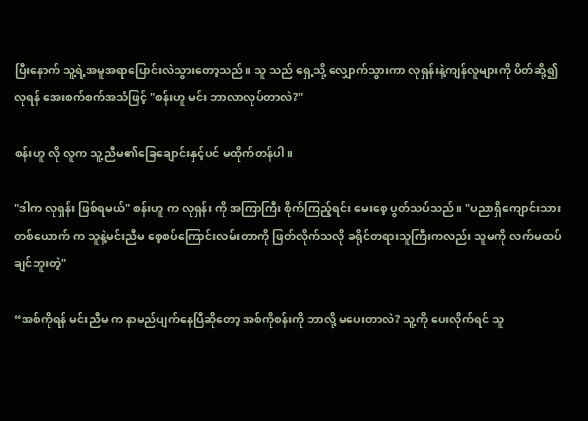ပြီးနောက် သူ့ရဲ့အမူအရာပြောင်းလဲသွားတော့သည်။ သူ သည် ရှေ့သို့ လျှောက်သွားကာ လုရှန်းနဲ့ကျန်လူများကို ပိတ်ဆို့၍ လုရန် အေးစက်စက်အသံဖြင့် "စန်းဟူ မင်း ဘာလာလုပ်တာလဲ?"

စန်းဟူ လို လူက သူ့ညီမ၏ခြေချောင်းနှင့်ပင် မထိုက်တန်ပါ။

"ဒါက လုရှန်း ဖြစ်ရမယ်" စန်းဟူ က လုရှန်း ကို အကြာကြီး စိုက်ကြည့်ရင်း မေးစေ့ ပွတ်သပ်သည်။ "ပညာရှိကျောင်းသား တစ်ယောက် က သူနဲ့မင်းညီမ စေ့စပ်ကြောင်းလမ်းတာကို ဖြတ်လိုက်သလို ခရိုင်တရားသူကြီးကလည်း သူမကို လက်မထပ်ချင်ဘူးတဲ့"

“အစ်ကိုရန် မင်းညီမ က နာမည်ပျက်နေပြီဆိုတော့ အစ်ကိုစန်းကို ဘာလို့ မပေးတာလဲ? သူ့ကို ပေးလိုက်ရင် သူ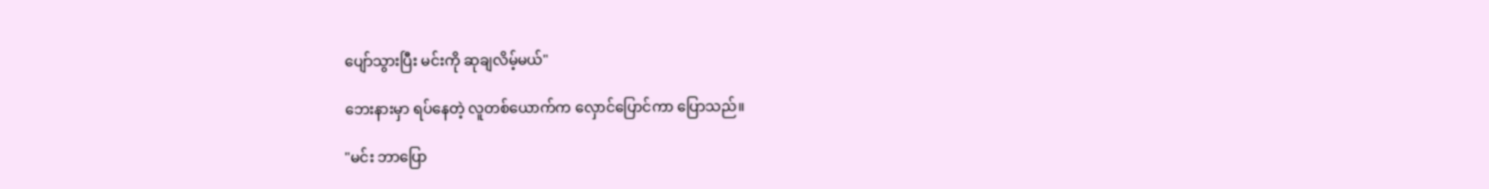ပျော်သွားပြီး မင်းကို ဆုချလိမ့်မယ်"

ဘေးနားမှာ ရပ်နေတဲ့ လူတစ်ယောက်က လှောင်ပြောင်ကာ ပြောသည်။

"မင်း ဘာပြော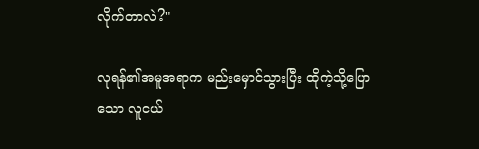လိုက်တာလဲ?"

လုရန်၏အမူအရာက မည်းမှောင်သွားပြီး ထိုကဲ့သို့ပြောသော လူငယ်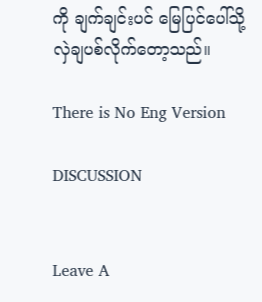ကို ချက်ချင်းပင် မြေပြင်ပေါ်သို့ လှဲချပစ်လိုက်တော့သည်။

There is No Eng Version

DISCUSSION


Leave A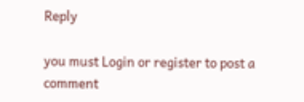Reply

you must Login or register to post a comment